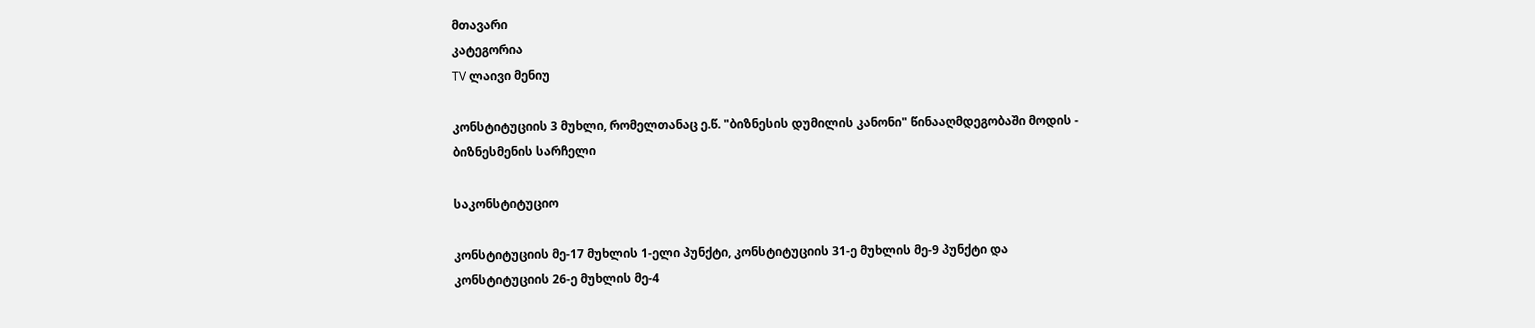მთავარი
კატეგორია
TV ლაივი მენიუ

კონსტიტუციის 3 მუხლი, რომელთანაც ე.წ. "ბიზნესის დუმილის კანონი" წინააღმდეგობაში მოდის - ბიზნესმენის სარჩელი

საკონსტიტუციო

კონსტიტუციის მე-17 მუხლის 1-ელი პუნქტი, კონსტიტუციის 31-ე მუხლის მე-9 პუნქტი და კონსტიტუციის 26-ე მუხლის მე-4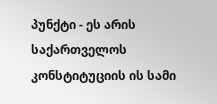პუნქტი - ეს არის საქართველოს კონსტიტუციის ის სამი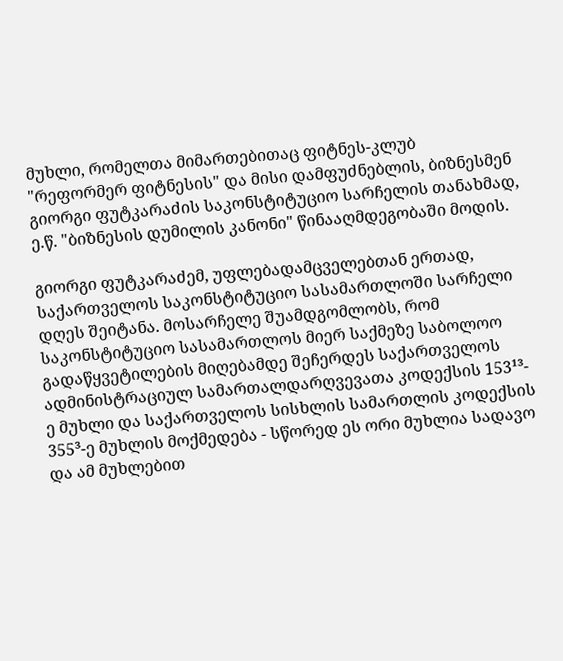მუხლი, რომელთა მიმართებითაც ფიტნეს-კლუბ "რეფორმერ ფიტნესის" და მისი დამფუძნებლის, ბიზნესმენ გიორგი ფუტკარაძის საკონსტიტუციო სარჩელის თანახმად, ე.წ. "ბიზნესის დუმილის კანონი" წინააღმდეგობაში მოდის.

გიორგი ფუტკარაძემ, უფლებადამცველებთან ერთად, საქართველოს საკონსტიტუციო სასამართლოში სარჩელი დღეს შეიტანა. მოსარჩელე შუამდგომლობს, რომ საკონსტიტუციო სასამართლოს მიერ საქმეზე საბოლოო გადაწყვეტილების მიღებამდე შეჩერდეს საქართველოს ადმინისტრაციულ სამართალდარღვევათა კოდექსის 153¹³-ე მუხლი და საქართველოს სისხლის სამართლის კოდექსის 355³-ე მუხლის მოქმედება - სწორედ ეს ორი მუხლია სადავო და ამ მუხლებით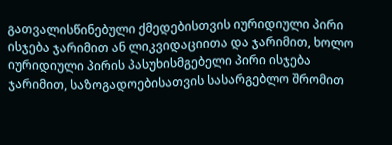გათვალისწინებული ქმედებისთვის იურიდიული პირი ისჯება ჯარიმით ან ლიკვიდაციითა და ჯარიმით, ხოლო იურიდიული პირის პასუხისმგებელი პირი ისჯება ჯარიმით, საზოგადოებისათვის სასარგებლო შრომით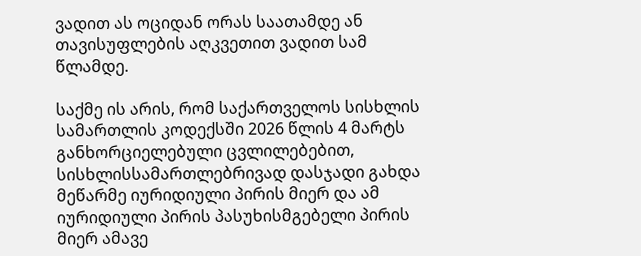ვადით ას ოციდან ორას საათამდე ან თავისუფლების აღკვეთით ვადით სამ წლამდე.

საქმე ის არის, რომ საქართველოს სისხლის სამართლის კოდექსში 2026 წლის 4 მარტს განხორციელებული ცვლილებებით, სისხლისსამართლებრივად დასჯადი გახდა მეწარმე იურიდიული პირის მიერ და ამ იურიდიული პირის პასუხისმგებელი პირის მიერ ამავე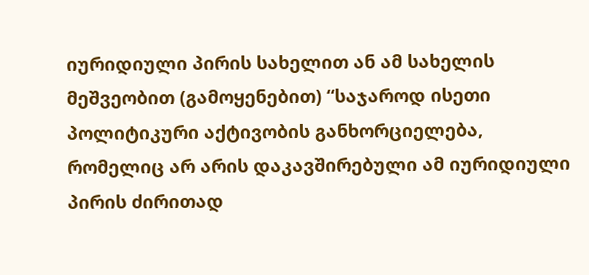იურიდიული პირის სახელით ან ამ სახელის მეშვეობით (გამოყენებით) “საჯაროდ ისეთი პოლიტიკური აქტივობის განხორციელება, რომელიც არ არის დაკავშირებული ამ იურიდიული პირის ძირითად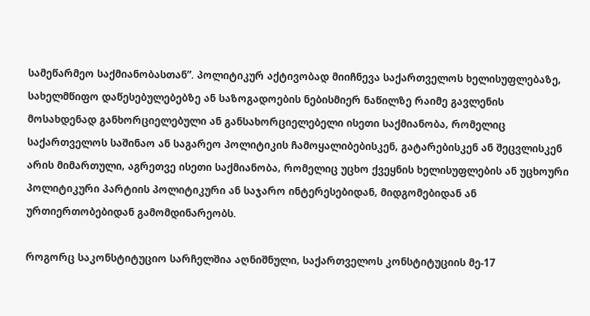სამეწარმეო საქმიანობასთან”. პოლიტიკურ აქტივობად მიიჩნევა საქართველოს ხელისუფლებაზე, სახელმწიფო დაწესებულებებზე ან საზოგადოების ნებისმიერ ნაწილზე რაიმე გავლენის მოსახდენად განხორციელებული ან განსახორციელებელი ისეთი საქმიანობა, რომელიც საქართველოს საშინაო ან საგარეო პოლიტიკის ჩამოყალიბებისკენ, გატარებისკენ ან შეცვლისკენ არის მიმართული, აგრეთვე ისეთი საქმიანობა, რომელიც უცხო ქვეყნის ხელისუფლების ან უცხოური პოლიტიკური პარტიის პოლიტიკური ან საჯარო ინტერესებიდან, მიდგომებიდან ან ურთიერთობებიდან გამომდინარეობს.

როგორც საკონსტიტუციო სარჩელშია აღნიშნული, საქართველოს კონსტიტუციის მე-17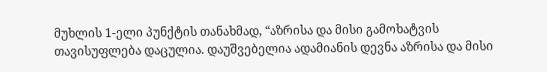მუხლის 1-ელი პუნქტის თანახმად, “აზრისა და მისი გამოხატვის თავისუფლება დაცულია. დაუშვებელია ადამიანის დევნა აზრისა და მისი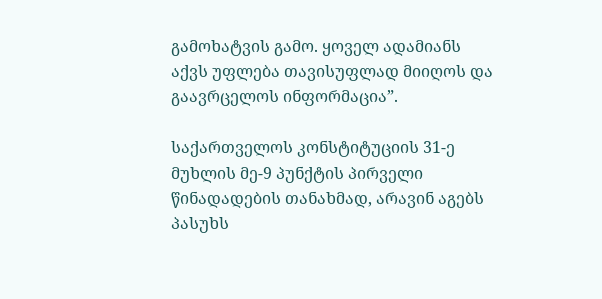გამოხატვის გამო. ყოველ ადამიანს აქვს უფლება თავისუფლად მიიღოს და გაავრცელოს ინფორმაცია”.

საქართველოს კონსტიტუციის 31-ე მუხლის მე-9 პუნქტის პირველი წინადადების თანახმად, არავინ აგებს პასუხს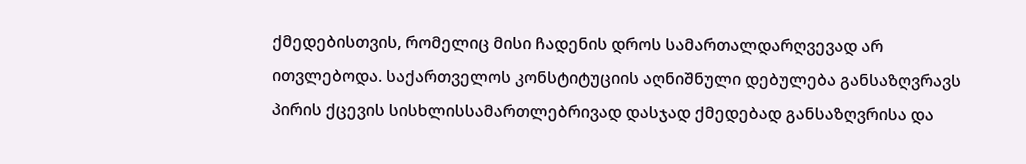ქმედებისთვის, რომელიც მისი ჩადენის დროს სამართალდარღვევად არ ითვლებოდა. საქართველოს კონსტიტუციის აღნიშნული დებულება განსაზღვრავს პირის ქცევის სისხლისსამართლებრივად დასჯად ქმედებად განსაზღვრისა და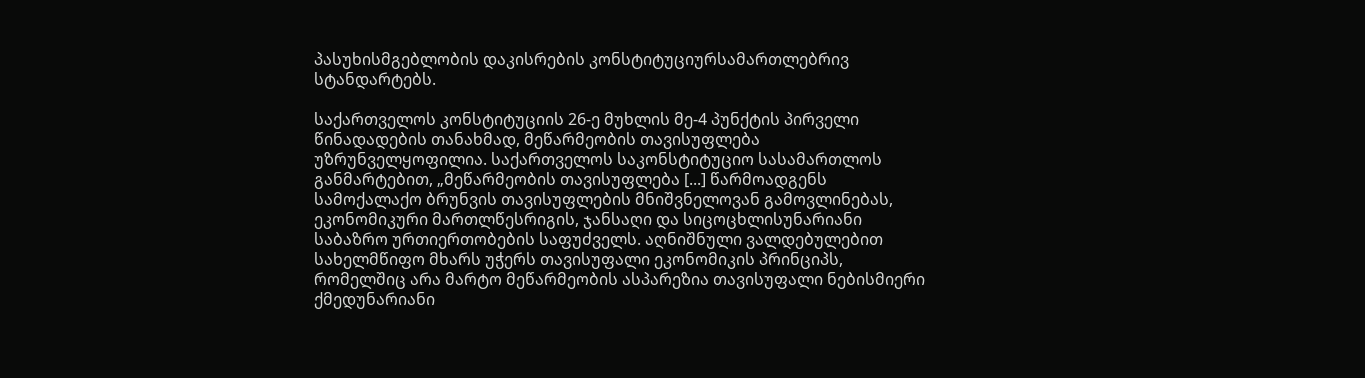პასუხისმგებლობის დაკისრების კონსტიტუციურსამართლებრივ სტანდარტებს.

საქართველოს კონსტიტუციის 26-ე მუხლის მე-4 პუნქტის პირველი წინადადების თანახმად, მეწარმეობის თავისუფლება უზრუნველყოფილია. საქართველოს საკონსტიტუციო სასამართლოს განმარტებით, „მეწარმეობის თავისუფლება [...] წარმოადგენს სამოქალაქო ბრუნვის თავისუფლების მნიშვნელოვან გამოვლინებას, ეკონომიკური მართლწესრიგის, ჯანსაღი და სიცოცხლისუნარიანი საბაზრო ურთიერთობების საფუძველს. აღნიშნული ვალდებულებით სახელმწიფო მხარს უჭერს თავისუფალი ეკონომიკის პრინციპს, რომელშიც არა მარტო მეწარმეობის ასპარეზია თავისუფალი ნებისმიერი ქმედუნარიანი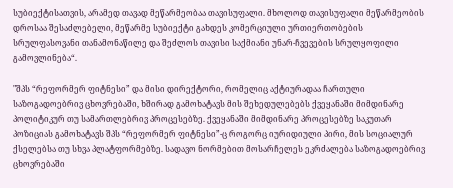სუბიექტისათვის, არამედ თავად მეწარმეობაა თავისუფალი. მხოლოდ თავისუფალი მეწარმეობის დროსაა შესაძლებელი, მეწარმე სუბიექტი გახდეს კომერციული ურთიერთობების სრულფასოვანი თანამონაწილე და შეძლოს თავისი საქმიანი უნარ-ჩვევების სრულყოფილი გამოვლინება“.

"შპს “რეფორმერ ფიტნესი” და მისი დირექტორი, რომელიც აქტიურადაა ჩართული საზოგადოებრივ ცხოვრებაში, ხშირად გამოხატავს მის შეხედულებებს ქვეყანაში მიმდინარე პოლიტიკურ თუ სამართლებრივ პროცესებზე. ქვეყანაში მიმდინარე პროცესებზე საკუთარ პოზიციას გამოხატავს შპს “რეფორმერ ფიტნესი”-ც როგორც იურიდიული პირი, მის სოციალურ ქსელებსა თუ სხვა პლატფორმებზე. სადავო ნორმებით მოსარჩელეს ეკრძალება საზოგადოებრივ ცხოვრებაში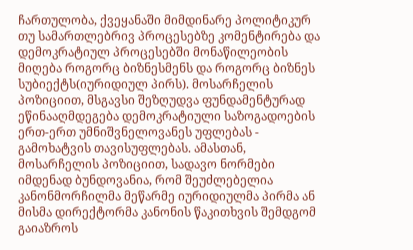ჩართულობა, ქვეყანაში მიმდინარე პოლიტიკურ თუ სამართლებრივ პროცესებზე კომენტირება და დემოკრატიულ პროცესებში მონაწილეობის მიღება როგორც ბიზნესმენს და როგორც ბიზნეს სუბიექტს(იურიდიულ პირს). მოსარჩელის პოზიციით, მსგავსი შეზღუდვა ფუნდამენტურად ეწინააღმდეგება დემოკრატიული საზოგადოების ერთ-ერთ უმნიშვნელოვანეს უფლებას - გამოხატვის თავისუფლებას. ამასთან, მოსარჩელის პოზიციით, სადავო ნორმები იმდენად ბუნდოვანია, რომ შეუძლებელია კანონმორჩილმა მეწარმე იურიდიულმა პირმა ან მისმა დირექტორმა კანონის წაკითხვის შემდგომ გაიაზროს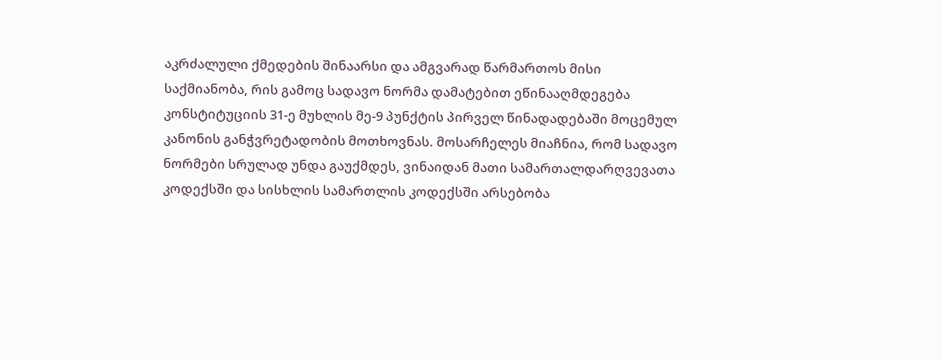აკრძალული ქმედების შინაარსი და ამგვარად წარმართოს მისი საქმიანობა, რის გამოც სადავო ნორმა დამატებით ეწინააღმდეგება კონსტიტუციის 31-ე მუხლის მე-9 პუნქტის პირველ წინადადებაში მოცემულ კანონის განჭვრეტადობის მოთხოვნას. მოსარჩელეს მიაჩნია, რომ სადავო ნორმები სრულად უნდა გაუქმდეს, ვინაიდან მათი სამართალდარღვევათა კოდექსში და სისხლის სამართლის კოდექსში არსებობა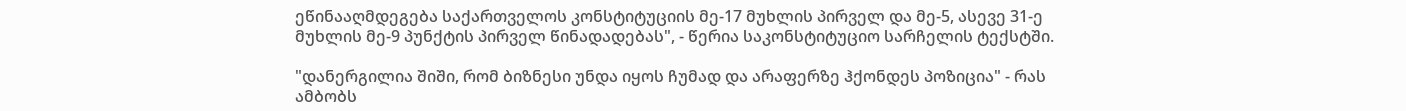ეწინააღმდეგება საქართველოს კონსტიტუციის მე-17 მუხლის პირველ და მე-5, ასევე 31-ე მუხლის მე-9 პუნქტის პირველ წინადადებას", - წერია საკონსტიტუციო სარჩელის ტექსტში.

"დანერგილია შიში, რომ ბიზნესი უნდა იყოს ჩუმად და არაფერზე ჰქონდეს პოზიცია" - რას ამბობს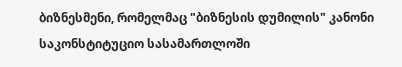ბიზნესმენი, რომელმაც "ბიზნესის დუმილის" კანონი საკონსტიტუციო სასამართლოში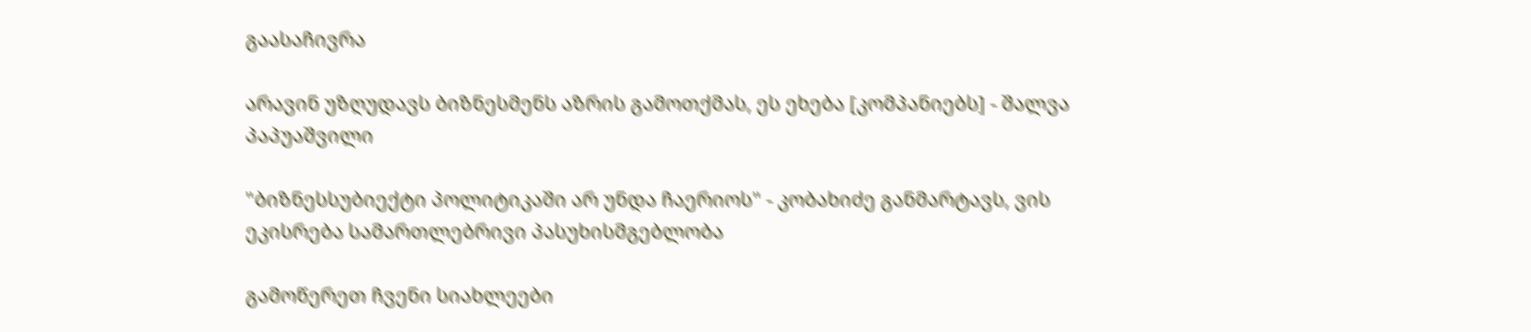გაასაჩივრა

არავინ უზღუდავს ბიზნესმენს აზრის გამოთქმას, ეს ეხება [კომპანიებს] - შალვა პაპუაშვილი

"ბიზნესსუბიექტი პოლიტიკაში არ უნდა ჩაერიოს" - კობახიძე განმარტავს, ვის ეკისრება სამართლებრივი პასუხისმგებლობა

გამოწერეთ ჩვენი სიახლეები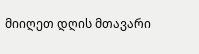მიიღეთ დღის მთავარი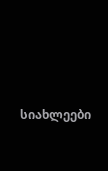სიახლეები